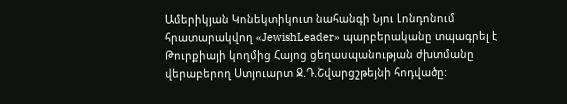Ամերիկյան Կոնեկտիկուտ նահանգի Նյու Լոնդոնում հրատարակվող «JewishLeader» պարբերականը տպագրել է Թուրքիայի կողմից Հայոց ցեղասպանության ժխտմանը վերաբերող Ստյուարտ Ջ.Դ.Շվարցշթեյնի հոդվածը: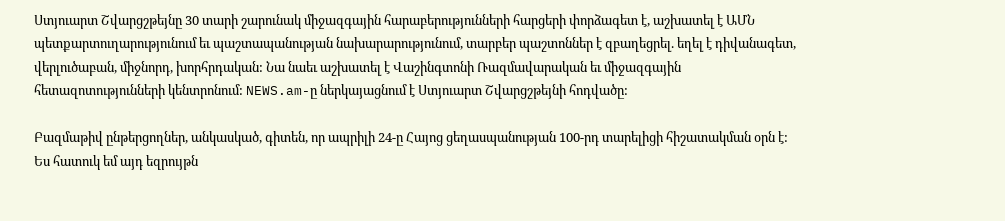Ստյուարտ Շվարցշթեյնը 30 տարի շարունակ միջազգային հարաբերությունների հարցերի փորձագետ է, աշխատել է ԱՄՆ պետքարտուղարությունում եւ պաշտապանության նախարարությունում, տարբեր պաշտոններ է զբաղեցրել. եղել է դիվանագետ, վերլուծաբան, միջնորդ, խորհրդական: Նա նաեւ աշխատել է Վաշինգտոնի Ռազմավարական եւ միջազգային հետազոտությունների կենտրոնում: NEWS.am-ը ներկայացնում է Ստյուարտ Շվարցշթեյնի հոդվածը:

Բազմաթիվ ընթերցողներ, անկասկած, գիտեն, որ ապրիլի 24-ը Հայոց ցեղասպանության 100-րդ տարելիցի հիշատակման օրն է: Ես հատուկ եմ այդ եզրույթն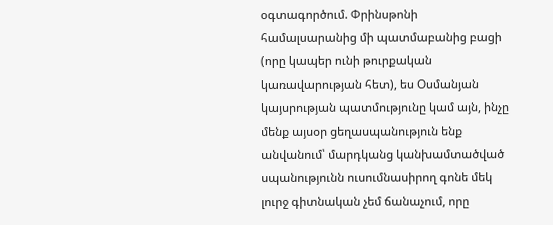օգտագործում. Փրինսթոնի համալսարանից մի պատմաբանից բացի (որը կապեր ունի թուրքական կառավարության հետ), ես Օսմանյան կայսրության պատմությունը կամ այն, ինչը մենք այսօր ցեղասպանություն ենք անվանում՝ մարդկանց կանխամտածված սպանությունն ուսումնասիրող գոնե մեկ լուրջ գիտնական չեմ ճանաչում, որը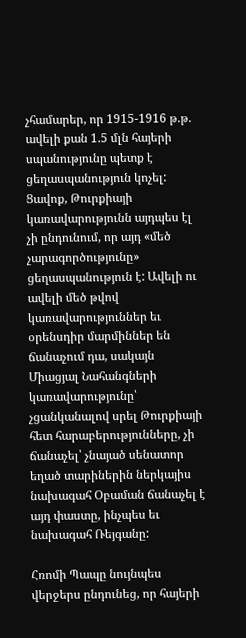չհամարեր, որ 1915-1916 թ.թ. ավելի քան 1.5 մլն հայերի սպանությունը պետք է ցեղասպանություն կոչել: Ցավոք, Թուրքիայի կառավարությունն այդպես էլ չի ընդունում, որ այդ «մեծ չարագործությունը» ցեղասպանություն է: Ավելի ու ավելի մեծ թվով կառավարություններ եւ օրենսդիր մարմիններ են ճանաչում դա, սակայն Միացյալ Նահանգների կառավարությունը՝ չցանկանալով սրել Թուրքիայի հետ հարաբերությունները, չի ճանաչել՝ չնայած սենատոր եղած տարիներին ներկայիս նախագահ Օբաման ճանաչել է այդ փաստը, ինչպես եւ նախագահ Ռեյգանը:

Հռոմի Պապը նույնպես վերջերս ընդունեց, որ հայերի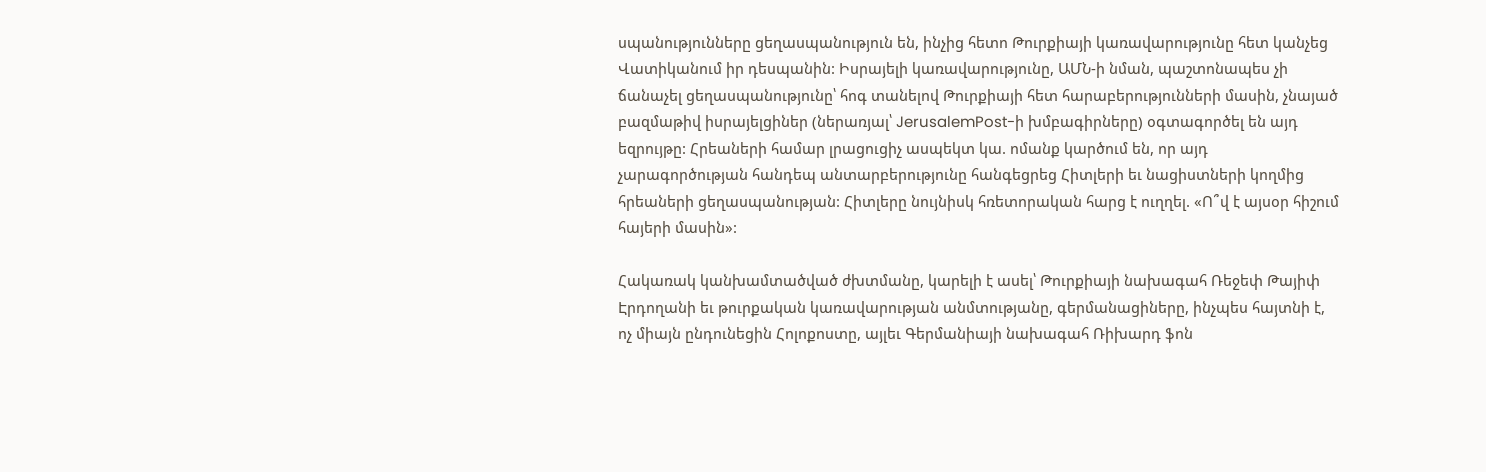սպանությունները ցեղասպանություն են, ինչից հետո Թուրքիայի կառավարությունը հետ կանչեց Վատիկանում իր դեսպանին: Իսրայելի կառավարությունը, ԱՄՆ-ի նման, պաշտոնապես չի ճանաչել ցեղասպանությունը՝ հոգ տանելով Թուրքիայի հետ հարաբերությունների մասին, չնայած բազմաթիվ իսրայելցիներ (ներառյալ՝ JerusalemPost-ի խմբագիրները) օգտագործել են այդ եզրույթը: Հրեաների համար լրացուցիչ ասպեկտ կա. ոմանք կարծում են, որ այդ չարագործության հանդեպ անտարբերությունը հանգեցրեց Հիտլերի եւ նացիստների կողմից հրեաների ցեղասպանության: Հիտլերը նույնիսկ հռետորական հարց է ուղղել. «Ո՞վ է այսօր հիշում հայերի մասին»:

Հակառակ կանխամտածված ժխտմանը, կարելի է ասել՝ Թուրքիայի նախագահ Ռեջեփ Թայիփ Էրդողանի եւ թուրքական կառավարության անմտությանը, գերմանացիները, ինչպես հայտնի է, ոչ միայն ընդունեցին Հոլոքոստը, այլեւ Գերմանիայի նախագահ Ռիխարդ ֆոն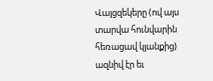Վայցզեկերը (ով այս տարվա հունվարին հեռացավ կյանքից) ազնիվ էր եւ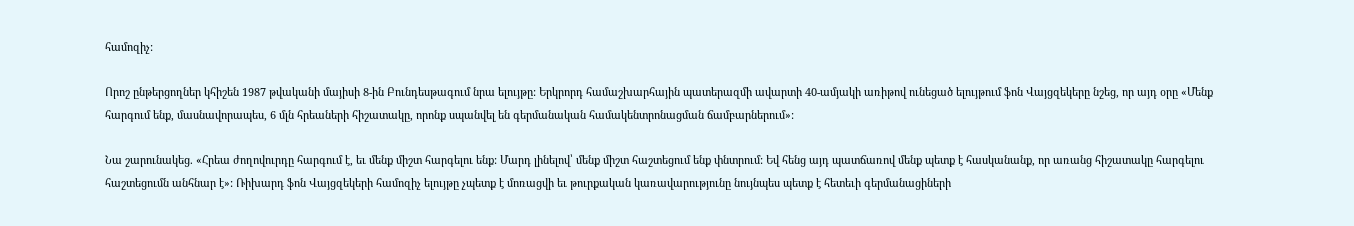համոզիչ:

Որոշ ընթերցողներ կհիշեն 1987 թվականի մայիսի 8-ին Բունդեսթագում նրա ելույթը: Երկրորդ համաշխարհային պատերազմի ավարտի 40-ամյակի առիթով ունեցած ելույթում ֆոն Վայցզեկերը նշեց, որ այդ օրը «Մենք հարգում ենք, մասնավորապես, 6 մլն հրեաների հիշատակը, որոնք սպանվել են գերմանական համակենտրոնացման ճամբարներում»:

Նա շարունակեց. «Հրեա ժողովուրդը հարգում է, եւ մենք միշտ հարգելու ենք: Մարդ լինելով՝ մենք միշտ հաշտեցում ենք փնտրում: Եվ հենց այդ պատճառով մենք պետք է հասկանանք, որ առանց հիշատակը հարգելու հաշտեցումն անհնար է»: Ռիխարդ ֆոն Վայցզեկերի համոզիչ ելույթը չպետք է մոռացվի եւ թուրքական կառավարությունը նույնպես պետք է հետեւի գերմանացիների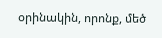օրինակին, որոնք, մեծ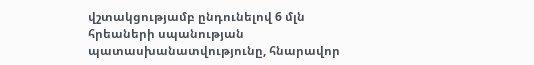վշտակցությամբ ընդունելով 6 մլն հրեաների սպանության պատասխանատվությունը, հնարավոր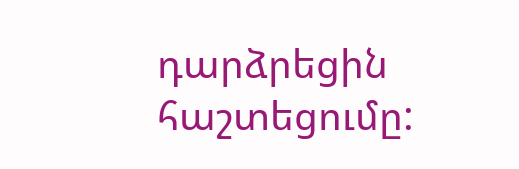դարձրեցին հաշտեցումը: